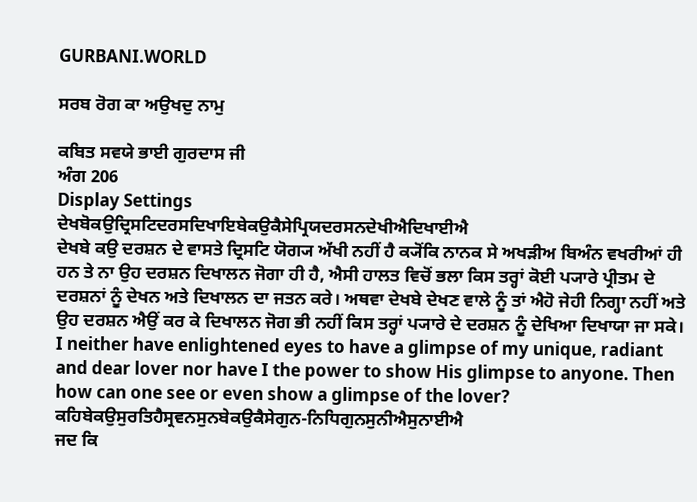GURBANI.WORLD

ਸਰਬ ਰੋਗ ਕਾ ਅਉਖਦੁ ਨਾਮੁ

ਕਬਿਤ ਸਵਯੇ ਭਾਈ ਗੁਰਦਾਸ ਜੀ
ਅੰਗ 206
Display Settings
ਦੇਖਬੋਕਉਦ੍ਰਿਸਟਿਦਰਸਦਿਖਾਇਬੇਕਉਕੈਸੇਪ੍ਰਿਯਦਰਸਨਦੇਖੀਐਦਿਖਾਈਐ
ਦੇਖਬੇ ਕਉ ਦਰਸ਼ਨ ਦੇ ਵਾਸਤੇ ਦ੍ਰਿਸਟਿ ਯੋਗ੍ਯ ਅੱਖੀ ਨਹੀਂ ਹੈ ਕ੍ਯੋਂਕਿ ਨਾਨਕ ਸੇ ਅਖੜੀਅ ਬਿਅੰਨ ਵਖਰੀਆਂ ਹੀ ਹਨ ਤੇ ਨਾ ਉਹ ਦਰਸ਼ਨ ਦਿਖਾਲਨ ਜੋਗਾ ਹੀ ਹੈ, ਐਸੀ ਹਾਲਤ ਵਿਚੋਂ ਭਲਾ ਕਿਸ ਤਰ੍ਹਾਂ ਕੋਈ ਪ੍ਯਾਰੇ ਪ੍ਰੀਤਮ ਦੇ ਦਰਸ਼ਨਾਂ ਨੂੰ ਦੇਖਨ ਅਤੇ ਦਿਖਾਲਨ ਦਾ ਜਤਨ ਕਰੇ। ਅਥਵਾ ਦੇਖਬੇ ਦੇਖਣ ਵਾਲੇ ਨੂੰ ਤਾਂ ਐਹੋ ਜੇਹੀ ਨਿਗ੍ਹਾ ਨਹੀਂ ਅਤੇ ਉਹ ਦਰਸ਼ਨ ਐਉਂ ਕਰ ਕੇ ਦਿਖਾਲਨ ਜੋਗ ਭੀ ਨਹੀਂ ਕਿਸ ਤਰ੍ਹਾਂ ਪ੍ਯਾਰੇ ਦੇ ਦਰਸ਼ਨ ਨੂੰ ਦੇਖਿਆ ਦਿਖਾਯਾ ਜਾ ਸਕੇ।
I neither have enlightened eyes to have a glimpse of my unique, radiant and dear lover nor have I the power to show His glimpse to anyone. Then how can one see or even show a glimpse of the lover?
ਕਹਿਬੇਕਉਸੁਰਤਿਹੈਸ੍ਰਵਨਸੁਨਬੇਕਉਕੈਸੇਗੁਨ-ਨਿਧਿਗੁਨਸੁਨੀਐਸੁਨਾਈਐ
ਜਦ ਕਿ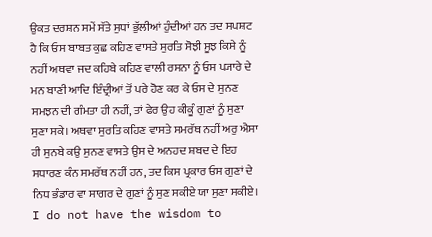ਉਕਤ ਦਰਸ਼ਨ ਸਮੇਂ ਸੱਤੇ ਸੁਧਾਂ ਭੁੱਲੀਆਂ ਹੁੰਦੀਆਂ ਹਨ ਤਦ ਸਪਸ਼ਟ ਹੈ ਕਿ ਓਸ ਬਾਬਤ ਕੁਛ ਕਹਿਣ ਵਾਸਤੇ ਸੁਰਤਿ ਸੋਝੀ ਸੂਝ ਕਿਸੇ ਨੂੰ ਨਹੀਂ ਅਥਵਾ ਜਦ ਕਹਿਬੇ ਕਹਿਣ ਵਾਲੀ ਰਸਨਾ ਨੂੰ ਓਸ ਪ੍ਯਾਰੇ ਦੇ ਮਨ ਬਾਣੀ ਆਦਿ ਇੰਦ੍ਰੀਆਂ ਤੋਂ ਪਰੇ ਹੋਣ ਕਰ ਕੇ ਓਸ ਦੇ ਸੁਨਣ ਸਮਝਨ ਦੀ ਗੰਮਤਾ ਹੀ ਨਹੀਂ, ਤਾਂ ਫੇਰ ਉਹ ਕੀਕੂੰ ਗੁਣਾਂ ਨੂੰ ਸੁਣਾ ਸੁਣਾ ਸਕੇ। ਅਥਵਾ ਸੁਰਤਿ ਕਹਿਣ ਵਾਸਤੇ ਸਮਰੱਥ ਨਹੀਂ ਅਰੁ ਐਸਾ ਹੀ ਸੁਨਬੇ ਕਉ ਸੁਨਣ ਵਾਸਤੇ ਉਸ ਦੇ ਅਨਹਦ ਸ਼ਬਦ ਦੇ ਇਹ ਸਧਾਰਣ ਕੰਨ ਸਮਰੱਥ ਨਹੀਂ ਹਨ, ਤਦ ਕਿਸ ਪ੍ਰਕਾਰ ਓਸ ਗੁਣਾਂ ਦੇ ਨਿਧ ਭੰਡਾਰ ਵਾ ਸਾਗਰ ਦੇ ਗੁਣਾਂ ਨੂੰ ਸੁਣ ਸਕੀਏ ਯਾ ਸੁਣਾ ਸਕੀਏ।
I do not have the wisdom to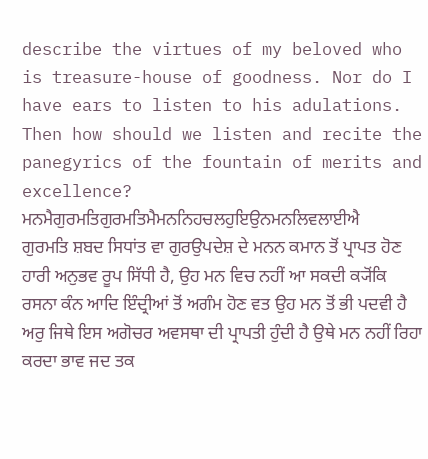describe the virtues of my beloved who is treasure-house of goodness. Nor do I have ears to listen to his adulations. Then how should we listen and recite the panegyrics of the fountain of merits and excellence?
ਮਨਮੈਗੁਰਮਤਿਗੁਰਮਤਿਮੈਮਨਨਿਹਚਲਹੁਇਉਨਮਨਲਿਵਲਾਈਐ
ਗੁਰਮਤਿ ਸ਼ਬਦ ਸਿਧਾਂਤ ਵਾ ਗੁਰਉਪਦੇਸ਼ ਦੇ ਮਨਨ ਕਮਾਨ ਤੋਂ ਪ੍ਰਾਪਤ ਹੋਣ ਹਾਰੀ ਅਨੁਭਵ ਰੂਪ ਸਿੱਧੀ ਹੈ, ਉਹ ਮਨ ਵਿਚ ਨਹੀਂ ਆ ਸਕਦੀ ਕ੍ਯੋਂਕਿ ਰਸਨਾ ਕੰਨ ਆਦਿ ਇੰਦ੍ਰੀਆਂ ਤੋਂ ਅਗੰਮ ਹੋਣ ਵਤ ਉਹ ਮਨ ਤੋਂ ਭੀ ਪਦਵੀ ਹੈ ਅਰੁ ਜਿਥੇ ਇਸ ਅਗੋਚਰ ਅਵਸਥਾ ਦੀ ਪ੍ਰਾਪਤੀ ਹੁੰਦੀ ਹੈ ਉਥੇ ਮਨ ਨਹੀਂ ਰਿਹਾ ਕਰਦਾ ਭਾਵ ਜਦ ਤਕ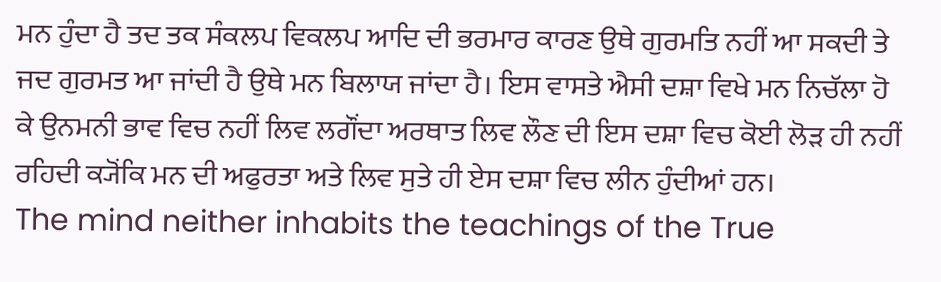ਮਨ ਹੁੰਦਾ ਹੈ ਤਦ ਤਕ ਸੰਕਲਪ ਵਿਕਲਪ ਆਦਿ ਦੀ ਭਰਮਾਰ ਕਾਰਣ ਉਥੇ ਗੁਰਮਤਿ ਨਹੀਂ ਆ ਸਕਦੀ ਤੇ ਜਦ ਗੁਰਮਤ ਆ ਜਾਂਦੀ ਹੈ ਉਥੇ ਮਨ ਬਿਲਾਯ ਜਾਂਦਾ ਹੈ। ਇਸ ਵਾਸਤੇ ਐਸੀ ਦਸ਼ਾ ਵਿਖੇ ਮਨ ਨਿਚੱਲਾ ਹੋ ਕੇ ਉਨਮਨੀ ਭਾਵ ਵਿਚ ਨਹੀਂ ਲਿਵ ਲਗੌਂਦਾ ਅਰਥਾਤ ਲਿਵ ਲੌਣ ਦੀ ਇਸ ਦਸ਼ਾ ਵਿਚ ਕੋਈ ਲੋੜ ਹੀ ਨਹੀਂ ਰਹਿਦੀ ਕ੍ਯੋਂਕਿ ਮਨ ਦੀ ਅਫੁਰਤਾ ਅਤੇ ਲਿਵ ਸੁਤੇ ਹੀ ਏਸ ਦਸ਼ਾ ਵਿਚ ਲੀਨ ਹੁੰਦੀਆਂ ਹਨ।
The mind neither inhabits the teachings of the True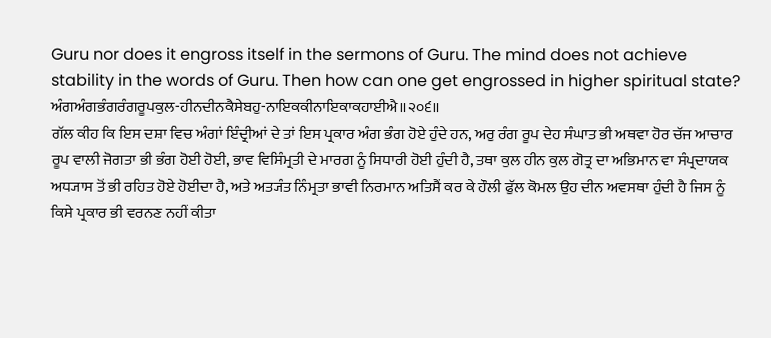Guru nor does it engross itself in the sermons of Guru. The mind does not achieve stability in the words of Guru. Then how can one get engrossed in higher spiritual state?
ਅੰਗਅੰਗਭੰਗਰੰਗਰੂਪਕੁਲ-ਹੀਨਦੀਨਕੈਸੇਬਹੁ-ਨਾਇਕਕੀਨਾਇਕਾਕਹਾਈਐ॥੨੦੬॥
ਗੱਲ ਕੀਹ ਕਿ ਇਸ ਦਸ਼ਾ ਵਿਚ ਅੰਗਾਂ ਇੰਦ੍ਰੀਆਂ ਦੇ ਤਾਂ ਇਸ ਪ੍ਰਕਾਰ ਅੰਗ ਭੰਗ ਹੋਏ ਹੁੰਦੇ ਹਨ, ਅਰੁ ਰੰਗ ਰੂਪ ਦੇਹ ਸੰਘਾਤ ਭੀ ਅਥਵਾ ਹੋਰ ਚੱਜ ਆਚਾਰ ਰੂਪ ਵਾਲੀ ਜੋਗਤਾ ਭੀ ਭੰਗ ਹੋਈ ਹੋਈ, ਭਾਵ ਵਿਸਿੰਮ੍ਰਤੀ ਦੇ ਮਾਰਗ ਨੂੰ ਸਿਧਾਰੀ ਹੋਈ ਹੁੰਦੀ ਹੈ, ਤਥਾ ਕੁਲ ਹੀਨ ਕੁਲ ਗੋਤ੍ਰ ਦਾ ਅਭਿਮਾਨ ਵਾ ਸੰਪ੍ਰਦਾਯਕ ਅਧ੍ਯਾਸ ਤੋਂ ਭੀ ਰਹਿਤ ਹੋਏ ਹੋਈਦਾ ਹੈ, ਅਤੇ ਅਤ੍ਯੰਤ ਨਿੰਮ੍ਰਤਾ ਭਾਵੀ ਨਿਰਮਾਨ ਅਤਿਸੈਂ ਕਰ ਕੇ ਹੌਲੀ ਫੁੱਲ ਕੋਮਲ ਉਹ ਦੀਨ ਅਵਸਥਾ ਹੁੰਦੀ ਹੈ ਜਿਸ ਨੂੰ ਕਿਸੇ ਪ੍ਰਕਾਰ ਭੀ ਵਰਨਣ ਨਹੀਂ ਕੀਤਾ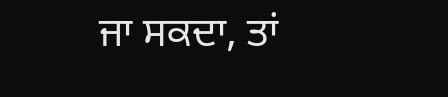ਜਾ ਸਕਦਾ, ਤਾਂ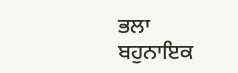ਭਲਾ ਬਹੁਨਾਇਕ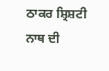ਠਾਕਰ ਸ਼੍ਰਿਸ਼ਟੀ ਨਾਥ ਦੀ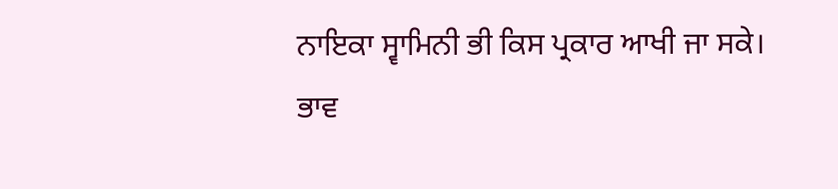ਨਾਇਕਾ ਸ੍ਵਾਮਿਨੀ ਭੀ ਕਿਸ ਪ੍ਰਕਾਰ ਆਖੀ ਜਾ ਸਕੇ। ਭਾਵ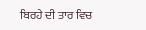ਬਿਰਹੇ ਦੀ ਤਾਰ ਵਿਚ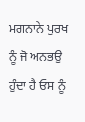ਮਗਨਾਨੇ ਪੁਰਖ ਨੂੰ ਜੋ ਅਨਭਉ ਹੁੰਦਾ ਹੈ ਓਸ ਨੂੰ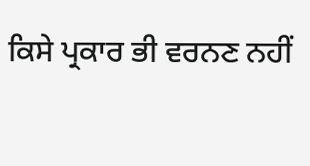ਕਿਸੇ ਪ੍ਰਕਾਰ ਭੀ ਵਰਨਣ ਨਹੀਂ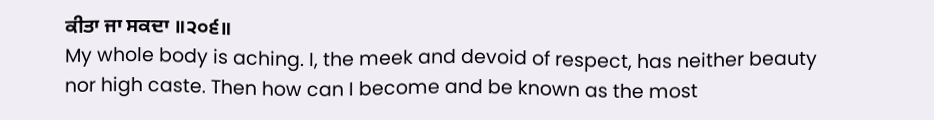ਕੀਤਾ ਜਾ ਸਕਦਾ ॥੨੦੬॥
My whole body is aching. I, the meek and devoid of respect, has neither beauty nor high caste. Then how can I become and be known as the most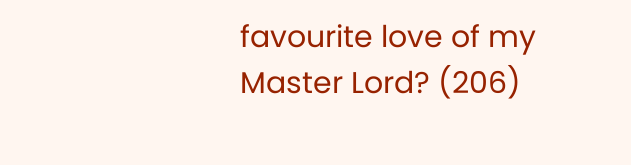favourite love of my Master Lord? (206)